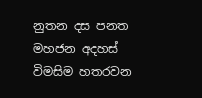නුතන දස පනත මහජන අදහස් විමසිම හතරවන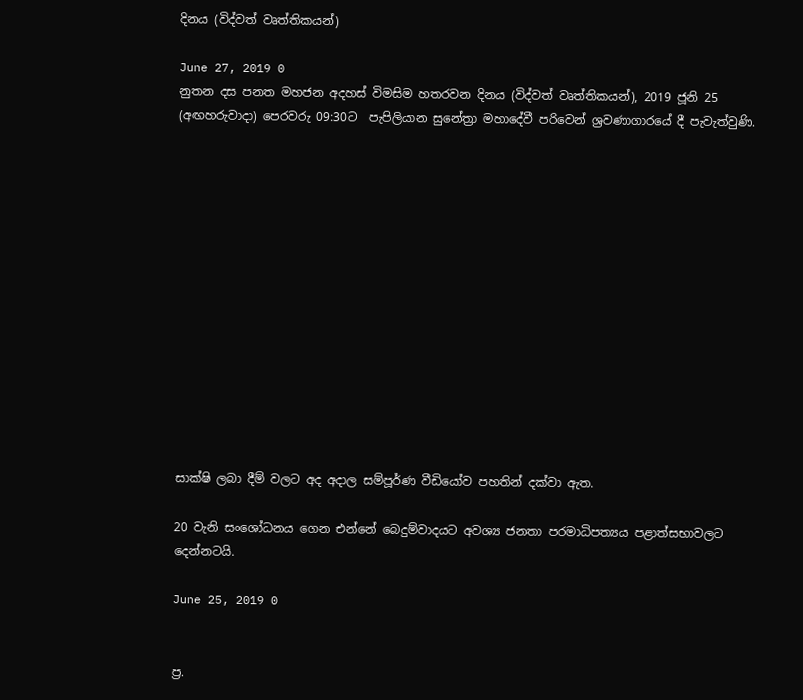දිනය (විද්වත් වෘත්තිකයන්)

June 27, 2019 0
නුතන දස පනත මහජන අදහස් විමසිම හතරවන දිනය (විද්වත් වෘත්තිකයන්), 2019 ජූනි 25 (අඟහරුවාදා) පෙරවරු 09:30ට  පැපිලියාන සුනේත්‍රා මහාදේවී පරිවෙන් ශ්‍රවණාගාරයේ දී පැවැත්වුණි.














සාක්ෂි ලබා දීම් වලට අද අදාල සම්පූර්ණ වීඩියෝව පහතින් දක්වා ඇත.

20 වැනි සංශෝධනය ගෙන එන්නේ බෙදුම්වාදයට අවශ්‍ය ජනතා පරමාධිපත්‍යය පළාත්සභාවලට දෙන්නටයි.

June 25, 2019 0


ප්‍ර.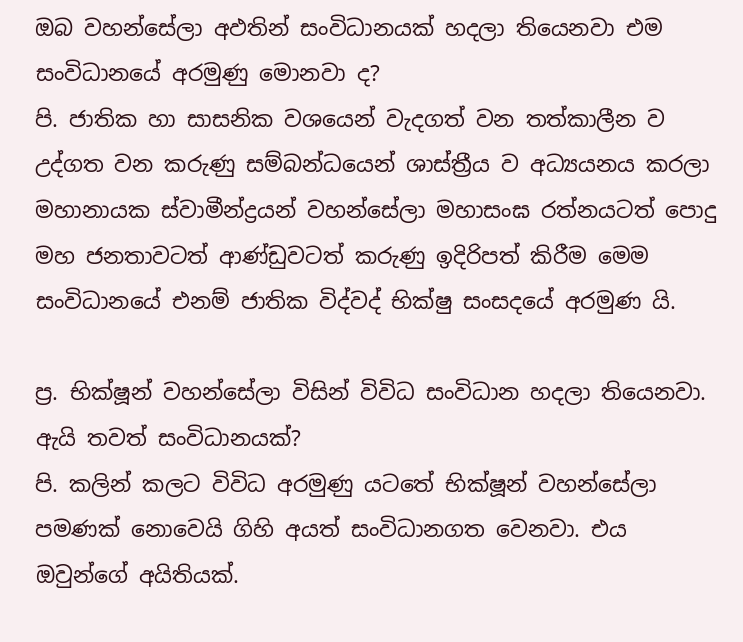ඔබ වහන්සේලා අඵතින් සංවිධානයක් හදලා තියෙනවා එම සංවිධානයේ අරමුණු මොනවා ද?
පි. ජාතික හා සාසනික වශයෙන් වැදගත් වන තත්කාලීන ව උද්ගත වන කරුණු සම්බන්ධයෙන් ශාස්ත්‍රීය ව අධ්‍යයනය කරලා මහානායක ස්වාමීන්ද්‍රයන් වහන්සේලා මහාසංඝ රත්නයටත් පොදු මහ ජනතාවටත් ආණ්ඩුවටත් කරුණු ඉදිරිපත් කිරීම මෙම සංවිධානයේ එනම් ජාතික විද්වද් භික්ෂු සංසදයේ අරමුණ යි.

ප්‍ර. භික්ෂූන් වහන්සේලා විසින් විවිධ සංවිධාන හදලා තියෙනවා. ඇයි තවත් සංවිධානයක්?
පි. කලින් කලට විවිධ අරමුණු යටතේ භික්ෂූන් වහන්සේලා පමණක් නොවෙයි ගිහි අයත් සංවිධානගත වෙනවා. එය ඔවුන්ගේ අයිතියක්.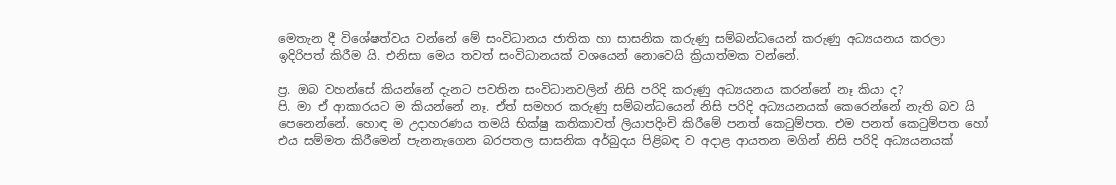මෙතැන දී විශේෂත්වය වන්නේ මේ සංවිධානය ජාතික හා සාසනික කරුණු සම්බන්ධයෙන් කරුණු අධ්‍යයනය කරලා ඉදිරිපත් කිරීම යි. එනිසා මෙය තවත් සංවිධානයක් වශයෙන් නොවෙයි ක්‍රියාත්මක වන්නේ.

ප්‍ර. ඔබ වහන්සේ කියන්නේ දැනට පවතින සංවිධානවලින් නිසි පරිදි කරුණු අධ්‍යයනය කරන්නේ නෑ කියා ද?
පි. මා ඒ ආකාරයට ම කියන්නේ නෑ. ඒත් සමහර කරුණු සම්බන්ධයෙන් නිසි පරිදි අධ්‍යයනයක් කෙරෙන්නේ නැති බව යි පෙනෙන්නේ. හොඳ ම උදාහරණය තමයි භික්ෂු කතිකාවත් ලියාපදිංචි කිරීමේ පනත් කෙටුම්පත. එම පනත් කෙටුම්පත හෝ එය සම්මත කිරීමෙන් පැනනැගෙන බරපතල සාසනික අර්බුදය පිළිබඳ ව අදාළ ආයතන මගින් නිසි පරිදි අධ්‍යයනයක්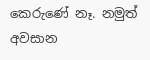කෙරුණේ නෑ. නමුත් අවසාන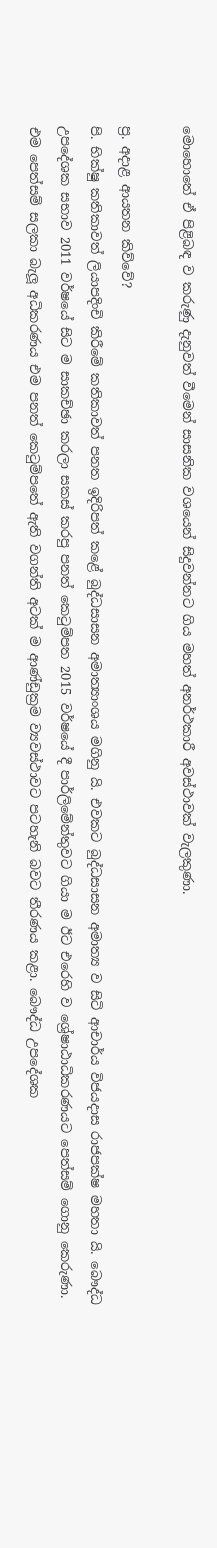මොහොතේ ඒ පිළිබඳ ව කරුණු දැනුවත් වීමෙන් සාසනික වශයෙන් සිදුවන්නට ගිය මහත් අනර්ථකාරී අවස්ථාවක් වැලකුණා.

ප්‍ර. අදාළ ආයතන කිව්වේ?
පි. භික්ෂු කතිකාවත් ලියාපදිංචි කිරීමේ කතිකාවත් පනත ඉදිරිපත් කළේ බුද්ධසාසන අමාත්‍යාංශය මගිනු යි. එවකට බුද්ධසාසන අමාත්‍ය ව සිටි ආචාර්ය විජයදාස රාජපක්ෂ මහතා යි. බෞද්ධ උපදේශක සභාව 2011 වර්ෂයේ සිට ම සාකච්ඡා කරලා සකස් කරපු පනත් කෙටුම්පත 2015 වර්ෂයේ දී පාර්ලිමේන්තුවට ගියා ම ඊට එරෙහි ව ශ්‍රේෂාඨාධිකරණයට පෙත්සම් ගොනු කෙරුණා. එම පෙත්සම් සලකා බැලූ අධිකරණය එම පනත් කෙටුම්පතේ ඇති වගන්ති අටක් ම ආණ්ඩුක්‍රම ව්‍යවස්ථාවට පටහැනි බවට තීරණය කළා. බෞද්ධ උපදේශක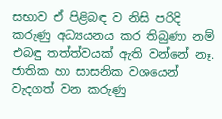සභාව ඒ පිළිබඳ ව නිසි පරිදි කරුණු අධ්‍යයනය කර තිබුණා නම් එබඳු තත්ත්වයක් ඇති වන්නේ නෑ. ජාතික හා සාසනික වශයෙන් වැදගත් වන කරුණු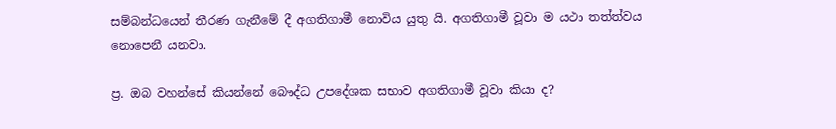සම්බන්ධයෙන් තීරණ ගැනීමේ දී අගතිගාමී නොවිය යුතු යි. අගතිගාමී වූවා ම යථා තත්ත්වය නොපෙනී යනවා.

ප්‍ර. ඔබ වහන්සේ කියන්නේ බෞද්ධ උපදේශක සභාව අගතිගාමී වූවා කියා ද?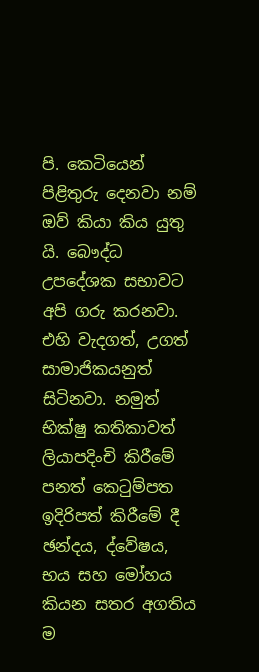පි. කෙටියෙන් පිළිතුරු දෙනවා නම් ඔව් කියා කිය යුතු යි. බෞද්ධ උපදේශක සභාවට අපි ගරු කරනවා. එහි වැදගත්, උගත් සාමාජිකයනුත් සිටිනවා. නමුත් භික්ෂු කතිකාවත් ලියාපදිංචි කිරීමේ පනත් කෙටුම්පත ඉදිරිපත් කිරීමේ දී ඡන්දය, ද්වේෂය, භය සහ මෝහය කියන සතර අගතිය ම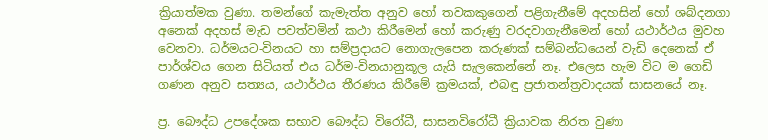ක්‍රියාත්මක වුණා. තමන්ගේ කැමැත්ත අනුව හෝ තවකකුගෙන් පළිගැනීමේ අදහසින් හෝ ශබ්දනගා අනෙක් අදහස් මැඩ පවත්වමින් කථා කිරීමෙන් හෝ කරුණු වරදවාගැනීමෙන් හෝ යථාර්ථය මුවහ වෙනවා. ධර්මයට-විනයට හා සම්ප්‍රදායට නොගැලපෙන කරුණක් සම්බන්ධයෙන් වැඩි දෙනෙක් ඒ පාර්ශ්වය ගෙන සිටියත් එය ධර්ම-විනයානුකූල යැයි සැලකෙන්නේ නෑ. එලෙස හැම විට ම ගෙඩි ගණන අනුව සත්‍යය, යථාර්ථය තීරණය කිරීමේ ක්‍රමයක්, එබඳු ප්‍රජාතන්ත්‍රවාදයක් සාසනයේ නෑ.

ප්‍ර. බෞද්ධ උපදේශක සභාව බෞද්ධ විරෝධී, සාසනවිරෝධී ක්‍රියාවක නිරත වුණා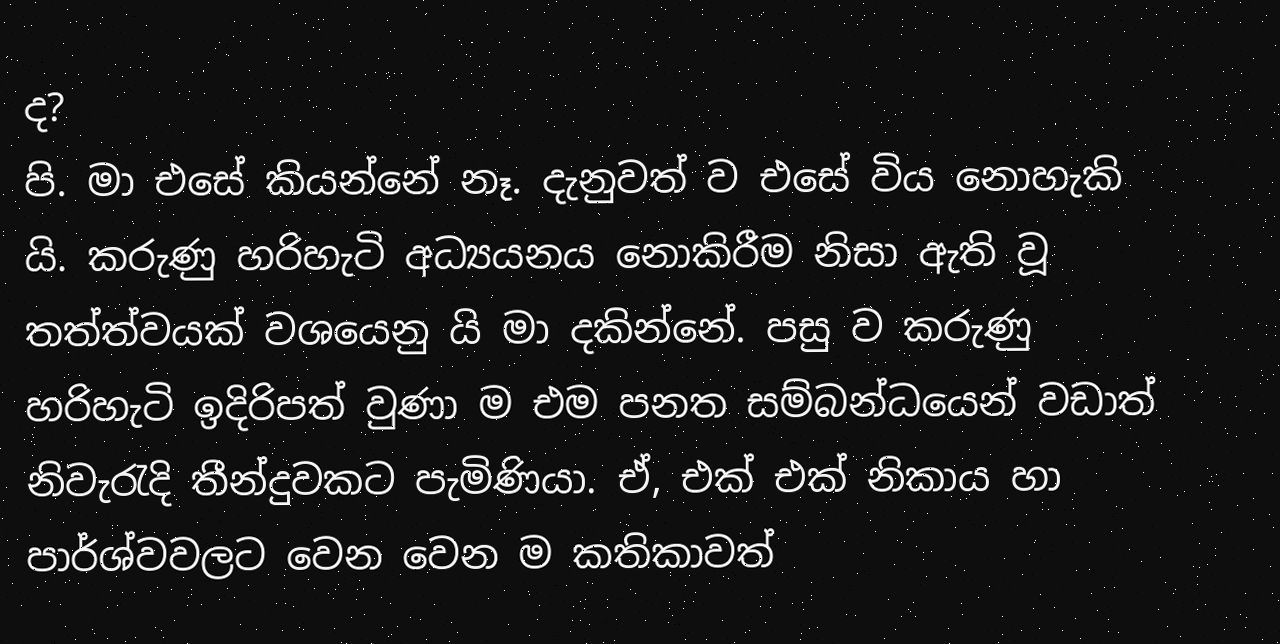ද?
පි. මා එසේ කියන්නේ නෑ. දැනුවත් ව එසේ විය නොහැකි යි. කරුණු හරිහැටි අධ්‍යයනය නොකිරීම නිසා ඇති වූ තත්ත්වයක් වශයෙනු යි මා දකින්නේ. පසු ව කරුණු හරිහැටි ඉදිරිපත් වුණා ම එම පනත සම්බන්ධයෙන් වඩාත් නිවැරැදි තීන්දුවකට පැමිණියා. ඒ, එක් එක් නිකාය හා පාර්ශ්වවලට වෙන වෙන ම කතිකාවත්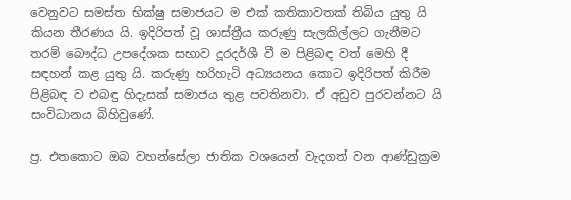වෙනුවට සමස්ත භික්ෂු සමාජයට ම එක් කතිකාවතක් තිබිය යුතු යි කියන තීරණය යි. ඉදිරිපත් වූ ශාස්ත්‍රීය කරුණු සැලකිල්ලට ගැනීමට තරම් බෞද්ධ උපදේශක සභාව දූරදර්ශී වී ම පිළිබඳ වත් මෙහි දී සඳහන් කළ යුතු යි. කරුණු හරිහැටි අධ්‍යයනය කොට ඉදිරිපත් කිරීම පිළිබඳ ව එබඳු හිදැසක් සමාජය තුළ පවතිනවා. ඒ අඩුව පුරවන්නට යි සංවිධානය බිහිවුණේ.

ප්‍ර. එතකොට ඔබ වහන්සේලා ජාතික වශයෙන් වැදගත් වන ආණ්ඩුක්‍රම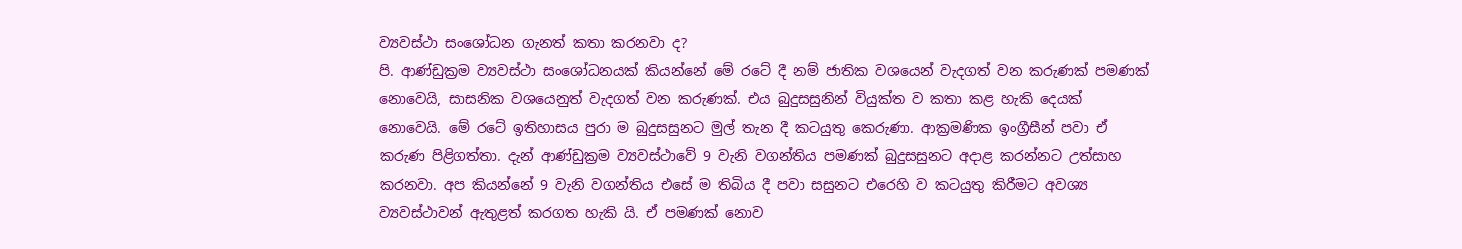ව්‍යවස්ථා සංශෝධන ගැනත් කතා කරනවා ද?
පි. ආණ්ඩුක්‍රම ව්‍යවස්ථා සංශෝධනයක් කියන්නේ මේ රටේ දී නම් ජාතික වශයෙන් වැදගත් වන කරුණක් පමණක් නොවෙයි, සාසනික වශයෙනුත් වැදගත් වන කරුණක්. එය බුදුසසුනින් වියුක්ත ව කතා කළ හැකි දෙයක් නොවෙයි. මේ රටේ ඉතිහාසය පුරා ම බුදුසසුනට මුල් තැන දී කටයුතු කෙරුණා. ආක්‍රමණික ඉංග්‍රීසීන් පවා ඒ කරුණ පිළිගත්තා. දැන් ආණ්ඩුක්‍රම ව්‍යවස්ථාවේ 9 වැනි වගන්තිය පමණක් බුදුසසුනට අදාළ කරන්නට උත්සාහ කරනවා. අප කියන්නේ 9 වැනි වගන්තිය එසේ ම තිබිය දී පවා සසුනට එරෙහි ව කටයුතු කිරීමට අවශ්‍ය ව්‍යවස්ථාවන් ඇතුළත් කරගත හැකි යි. ඒ පමණක් නොව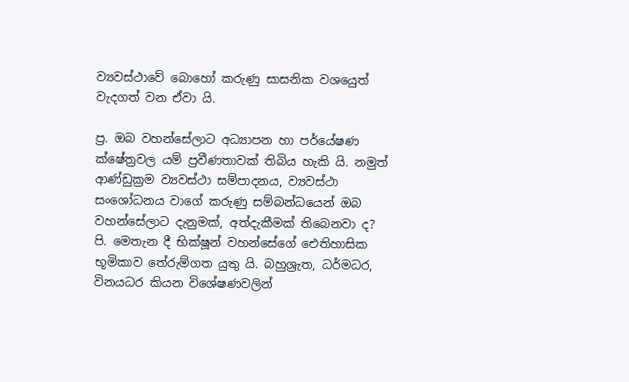ව්‍යවස්ථාවේ බොහෝ කරුණු සාසනික වශයෙුත් වැදගත් වන ඒවා යි.

ප්‍ර. ඔබ වහන්සේලාට අධ්‍යාපන හා පර්යේෂණ ක්ෂේත්‍රවල යම් ප්‍රවීණතාවක් තිබිය හැකි යි. නමුත් ආණ්ඩුක්‍රම ව්‍යවස්ථා සම්පාදනය, ව්‍යවස්ථා සංශෝධනය වාගේ කරුණු සම්බන්ධයෙන් ඔබ වහන්සේලාට දැනුමක්, අත්දැකීමක් තිබෙනවා ද?
පි. මෙතැන දී භික්ෂූන් වහන්සේගේ ඓතිහාසික භූමිකාව තේරුම්ගත යුතු යි. බහුශ්‍රැත, ධර්මධර, විනයධර කියන විශේෂණවලින්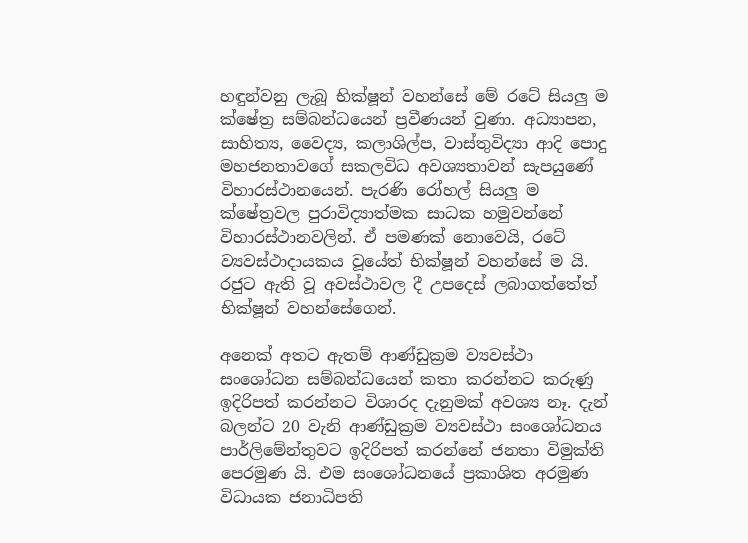හඳුන්වනු ලැබූ භික්ෂූන් වහන්සේ මේ රටේ සියලු ම ක්ෂේත්‍ර සම්බන්ධයෙන් ප්‍රවීණයන් වුණා. අධ්‍යාපන, සාහිත්‍ය, වෛද්‍ය, කලාශිල්ප, වාස්තුවිද්‍යා ආදි පොදු මහජනතාවගේ සකලවිධ අවශ්‍යතාවන් සැපයුණේ විහාරස්ථානයෙන්. පැරණි රෝහල් සියලු ම ක්ෂේත්‍රවල පුරාවිද්‍යාත්මක සාධක හමුවන්නේ විහාරස්ථානවලින්. ඒ පමණක් නොවෙයි, රටේ ව්‍යවස්ථාදායකය වූයේත් භික්ෂූන් වහන්සේ ම යි. රජුට ඇති වූ අවස්ථාවල දී උපදෙස් ලබාගත්තේත් භික්ෂූන් වහන්සේගෙන්.

අනෙක් අතට ඇතම් ආණ්ඩුක්‍රම ව්‍යවස්ථා සංශෝධන සම්බන්ධයෙන් කතා කරන්නට කරුණු ඉදිරිපත් කරන්නට විශාරද දැනුමක් අවශ්‍ය නෑ. දැන් බලන්ට 20 වැනි ආණ්ඩුක්‍රම ව්‍යවස්ථා සංශෝධනය පාර්ලිමේන්තුවට ඉදිරිපත් කරන්නේ ජනතා විමුක්ති පෙරමුණ යි. එම සංශෝධනයේ ප්‍රකාශිත අරමුණ විධායක ජනාධිපති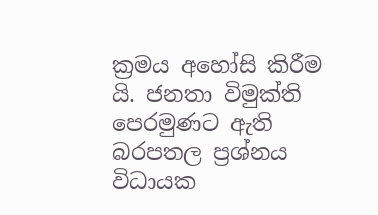ක්‍රමය අහෝසි කිරීම යි. ජනතා විමුක්ති පෙරමුණට ඇති බරපතල ප්‍රශ්නය විධායක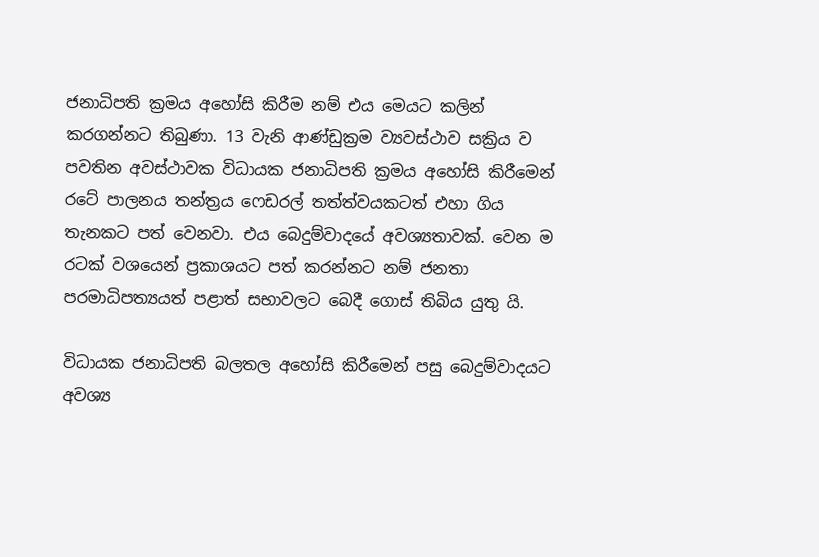ජනාධිපති ක්‍රමය අහෝසි කිරීම නම් එය මෙයට කලින් කරගන්නට තිබුණා. 13 වැනි ආණ්ඩුක්‍රම ව්‍යවස්ථාව සක්‍රිය ව පවතින අවස්ථාවක විධායක ජනාධිපති ක්‍රමය අහෝසි කිරීමෙන් රටේ පාලනය තන්ත්‍රය ෆෙඩරල් තත්ත්වයකටත් එහා ගිය තැනකට පත් වෙනවා. එය බෙදුම්වාදයේ අවශ්‍යතාවක්. වෙන ම රටක් වශයෙන් ප්‍රකාශයට පත් කරන්නට නම් ජනතා පරමාධිපත්‍යයත් පළාත් සභාවලට බෙදී ගොස් තිබිය යුතු යි.

විධායක ජනාධිපති බලතල අහෝසි කිරීමෙන් පසු බෙදුම්වාදයට අවශ්‍ය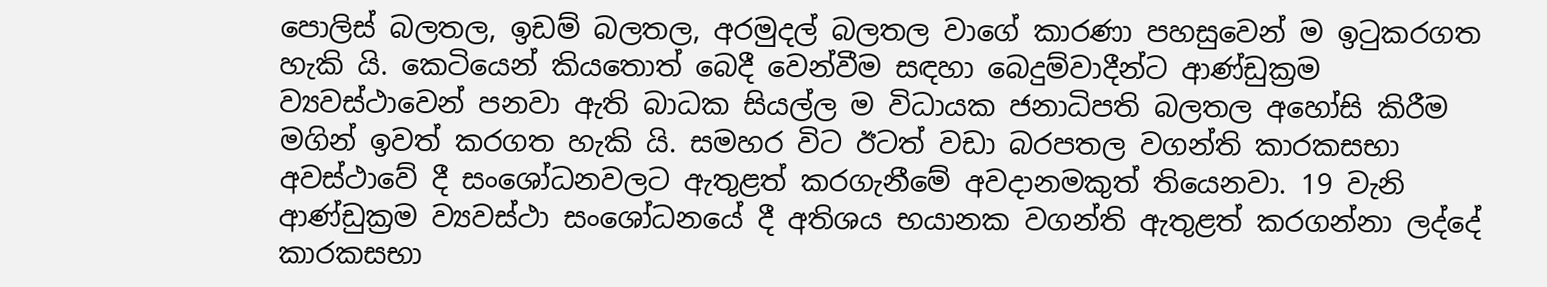පොලිස් බලතල, ඉඩම් බලතල, අරමුදල් බලතල වාගේ කාරණා පහසුවෙන් ම ඉටුකරගත හැකි යි. කෙටියෙන් කියතොත් බෙදී වෙන්වීම සඳහා බෙදුම්වාදීන්ට ආණ්ඩුක්‍රම ව්‍යවස්ථාවෙන් පනවා ඇති බාධක සියල්ල ම විධායක ජනාධිපති බලතල අහෝසි කිරීම මගින් ඉවත් කරගත හැකි යි. සමහර විට ඊටත් වඩා බරපතල වගන්ති කාරකසභා අවස්ථාවේ දී සංශෝධනවලට ඇතුළත් කරගැනීමේ අවදානමකුත් තියෙනවා. 19 වැනි ආණ්ඩුක්‍රම ව්‍යවස්ථා සංශෝධනයේ දී අතිශය භයානක වගන්ති ඇතුළත් කරගන්නා ලද්දේ කාරකසභා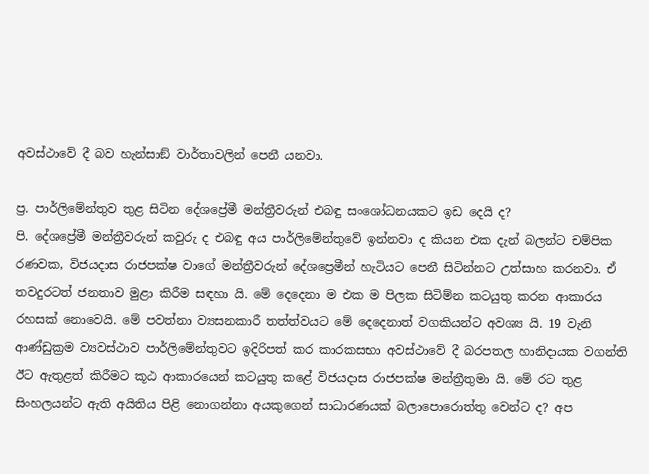අවස්ථාවේ දී බව හැන්සාඞ් වාර්තාවලින් පෙනී යනවා.

ප්‍ර. පාර්ලිමේන්තුව තුළ සිටින දේශප්‍රේමී මන්ත්‍රීවරුන් එබඳු සංශෝධනයකට ඉඩ දෙයි ද?
පි. දේශප්‍රේමී මන්ත්‍රීවරුන් කවුරු ද එබඳු අය පාර්ලිමේන්තුවේ ඉන්නවා ද කියන එක දැන් බලන්ට චම්පික රණවක, විජයදාස රාජපක්ෂ වාගේ මන්ත්‍රීවරුන් දේශප්‍රෙමීන් හැටියට පෙනී සිටින්නට උත්සාහ කරනවා. ඒ තවදුරටත් ජනතාව මුළා කිරීම සඳහා යි. මේ දෙදෙනා ම එක ම පිලක සිටිම්න කටයුතු කරන ආකාරය රහසක් නොවෙයි. මේ පවත්නා ව්‍යසනකාරී තත්ත්වයට මේ දෙදෙනාත් වගකියන්ට අවශ්‍ය යි. 19 වැනි ආණ්ඩුක්‍රම ව්‍යවස්ථාව පාර්ලිමේන්තුවට ඉදිරිපත් කර කාරකසභා අවස්ථාවේ දී බරපතල හානිදායක වගන්ති ඊට ඇතුළත් කිරීමට කූඨ ආකාරයෙන් කටයුතු කළේ විජයදාස රාජපක්ෂ මන්ත්‍රීතුමා යි. මේ රට තුළ සිංහලයන්ට ඇති අයිතිය පිළි නොගන්නා අයකුගෙන් සාධාරණයක් බලාපොරොත්තු වෙන්ට ද? අප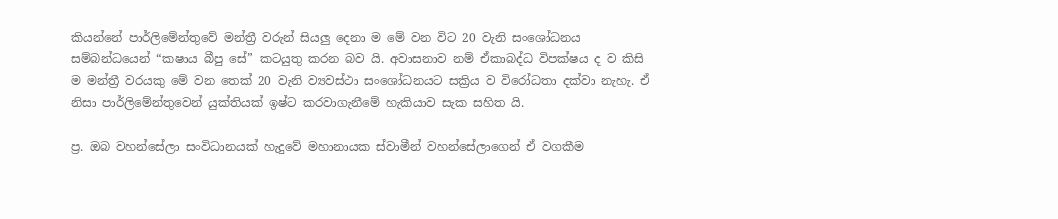කියන්නේ පාර්ලිමේන්තුවේ මන්ත්‍රී වරුන් සියලු දෙනා ම මේ වන විට 20 වැනි සංශෝධනය සම්බන්ධයෙන් “කෂාය බීපු සේ” කටයුතු කරන බව යි. අවාසනාව නම් ඒකාබද්ධ විපක්ෂය ද ව කිසි ම මන්ත්‍රී වරයකු මේ වන තෙක් 20 වැනි ව්‍යවස්ථා සංශෝධනයට සක්‍රිය ව විරෝධතා දක්වා නැහැ. ඒ නිසා පාර්ලිමේන්තුවෙන් යුක්තියක් ඉෂ්ට කරවාගැනීමේ හැකියාව සැක සහිත යි.

ප්‍ර. ඔබ වහන්සේලා සංවිධානයක් හැදුවේ මහානායක ස්වාමීන් වහන්සේලාගෙන් ඒ වගකීම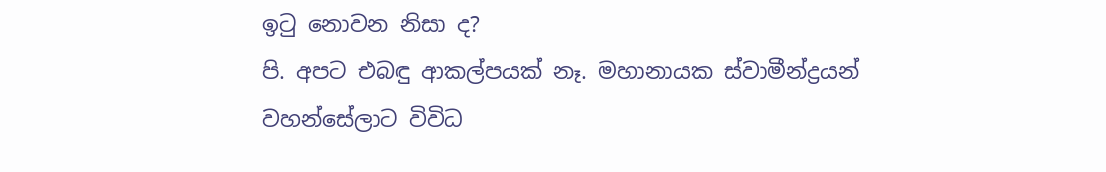ඉටු නොවන නිසා ද?
පි. අපට එබඳු ආකල්පයක් නෑ. මහානායක ස්වාමීන්ද්‍රයන් වහන්සේලාට විවිධ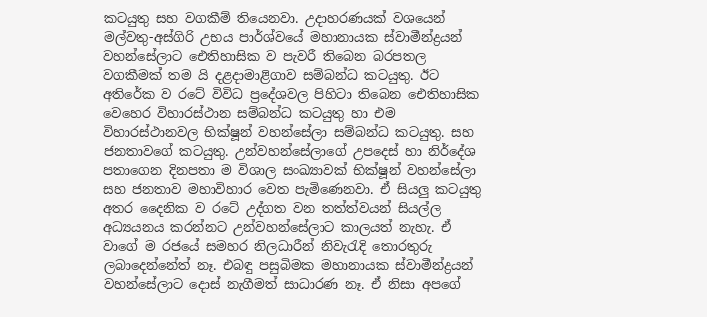කටයුතු සහ වගකීම් තියෙනවා. උදාහරණයක් වශයෙන් මල්වතු-අස්ගිරි උභය පාර්ශ්වයේ මහානායක ස්වාමීන්ද්‍රයන් වහන්සේලාට ඓතිහාසික ව පැවරී තිබෙන බරපතල වගකීමක් තම යි දළදාමාළිගාව සම්බන්ධ කටයුතු. ඊට අතිරේක ව රටේ විවිධ ප්‍රදේශවල පිහිටා තිබෙන ඓතිහාසික වෙහෙර විහාරස්ථාන සම්බන්ධ කටයුතු හා එම විහාරස්ථානවල භික්ෂූන් වහන්සේලා සම්බන්ධ කටයුතු. සහ ජනතාවගේ කටයුතු. උන්වහන්සේලාගේ උපදෙස් හා නිර්දේශ පතාගෙන දිනපතා ම විශාල සංඛ්‍යාවක් භික්ෂූන් වහන්සේලා සහ ජනතාව මහාවිහාර වෙත පැමිණෙනවා. ඒ සියලු කටයුතු අතර දෛනික ව රටේ උද්ගත වන තත්ත්වයන් සියල්ල අධ්‍යයනය කරන්නට උන්වහන්සේලාට කාලයත් නැහැ. ඒ වාගේ ම රජයේ සමහර නිලධාරීන් නිවැරැදි තොරතුරු ලබාදෙන්නේත් නෑ. එබඳු පසුබිමක මහානායක ස්වාමීන්ද්‍රයන් වහන්සේලාට දොස් නැගීමත් සාධාරණ නෑ. ඒ නිසා අපගේ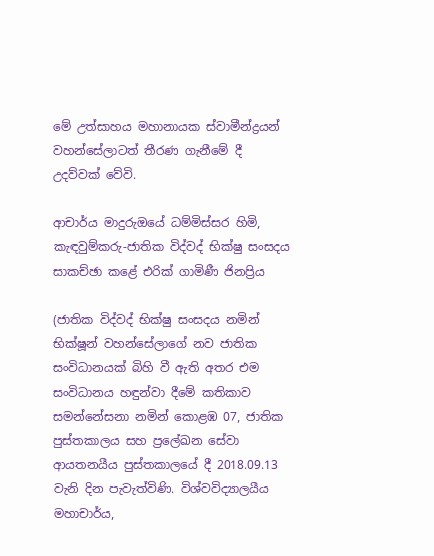මේ උත්සාහය මහානායක ස්වාමීන්ද්‍රයන් වහන්සේලාටත් තීරණ ගැනීමේ දී උදව්වක් වේවි.

ආචාර්ය මාදුරුඔයේ ධම්මිස්සර හිමි, කැඳවුම්කරු-ජාතික විද්වද් භික්ෂු සංසදය
සාකච්ඡා කළේ එරික් ගාමිණී ජිනප්‍රිය

(ජාතික විද්වද් භික්ෂු සංසදය නමින් භික්ෂූන් වහන්සේලාගේ නව ජාතික සංවිධානයක් බිහි වී ඇති අතර එම සංවිධානය හඳුන්වා දීමේ කතිකාව සමන්නේසනා නමින් කොළඹ 07, ජාතික පුස්තකාලය සහ ප්‍රලේඛන සේවා ආයතනයීය පුස්තකාලයේ දී 2018.09.13 වැනි දින පැවැත්විණි. විශ්වවිද්‍යාලයීය මහාචාර්ය,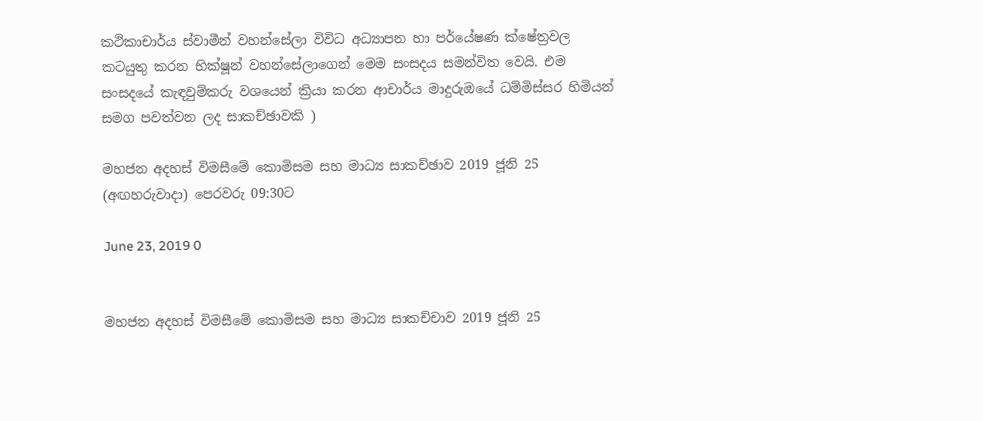කථිකාචාර්ය ස්වාමීන් වහන්සේලා විවිධ අධ්‍යාපන හා පර්යේෂණ ක්ෂේත්‍රවල කටයුතු කරන භික්ෂූන් වහන්සේලාගෙන් මෙම සංසදය සමන්විත වෙයි. එම සංසදයේ කැඳවුම්කරු වශයෙන් ක්‍රියා කරන ආචාර්ය මාදුරුඔයේ ධම්මිස්සර හිමියන් සමග පවත්වන ලද සාකච්ඡාවකි )

මහජන අදහස් විමසීමේ කොමිසම සහ මාධ්‍ය සාකච්ඡාව 2019 ජූනි 25 (අඟහරුවාදා) පෙරවරු 09:30ට

June 23, 2019 0


මහජන අදහස් විමසීමේ කොමිසම සහ මාධ්‍ය සාකච්චාව 2019 ජූනි 25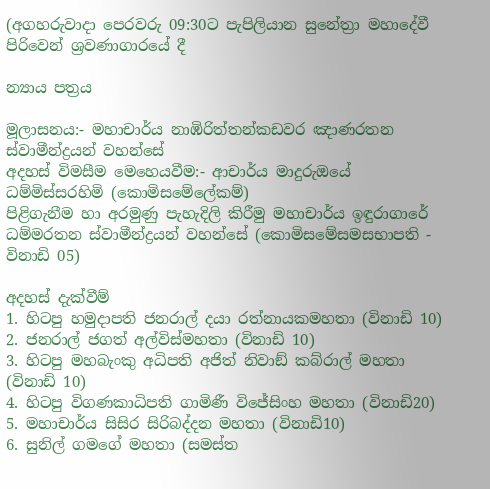(අගහරුවාදා පෙරවරු 09:30ට පැපිලියාන සුනේත්‍රා මහාදේවී පිරිවෙන් ශ්‍රවණාගාරයේ දී

න්‍යාය පත්‍රය

මූලාසනය:- මහාචාර්ය නාඹිරිත්තන්කඩවර ඤාණරතන ස්වාමීන්ද්‍රයන් වහන්සේ
අදහස් විමසීම මෙහෙයවීම:- ආචාර්ය මාදුරුඔයේ ධම්මිස්සරහිමි (කොමිසමේලේකම්)
පිළිගැනීම හා අරමුණු පැහැදිලි කිරීමු මහාචාර්ය ඉඳුරාගාරේ ධම්මරතන ස්වාමීන්ද්‍රයන් වහන්සේ (කොමිසමේසමසභාපති - විනාඩි 05)

අදහස් දැක්වීම්
1. හිටපු හමුදාපති ජනරාල් දයා රත්නායකමහතා (විනාඩි 10)
2. ජනරාල් ජගත් අල්විස්මහතා (විනාඩි 10)
3. හිටපු මහබැංකු අධිපති අජිත් නිවාඞ් කබ්රාල් මහතා (විනාඩි 10)
4. හිටපු විගණකාධිපති ගාමිණී විජේසිංහ මහතා (විනාඩි20)
5. මහාචාර්ය සිසිර සිරිබද්දන මහතා (විනාඩි10)
6. සුනිල් ගමගේ මහතා (සමස්ත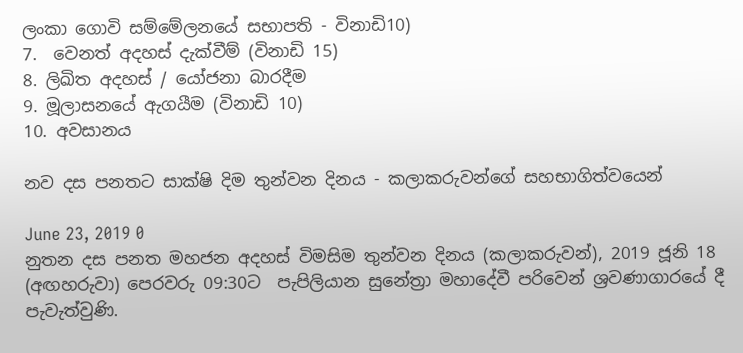ලංකා ගොවි සම්මේලනයේ සභාපති - විනාඩි10)
7.  වෙනත් අදහස් දැක්වීම් (විනාඩි 15)
8. ලිඛිත අදහස් / යෝජනා බාරදීම
9. මූලාසනයේ ඇගයීම (විනාඩි 10)
10. අවසානය

නව දස පනතට සාක්ෂි දිම තුන්වන දිනය - කලාකරුවන්ගේ සහභාගිත්වයෙන්

June 23, 2019 0
නුතන දස පනත මහජන අදහස් විමසිම තුන්වන දිනය (කලාකරුවන්), 2019 ජූනි 18 (අඟහරුවා) පෙරවරු 09:30ට  පැපිලියාන සුනේත්‍රා මහාදේවී පරිවෙන් ශ්‍රවණාගාරයේ දී පැවැත්වුණි.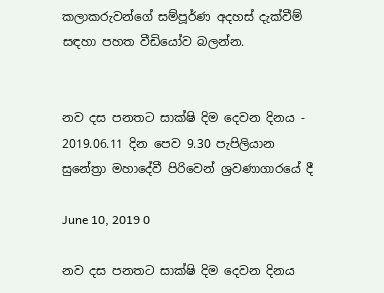කලාකරුවන්ගේ සම්පූර්ණ අදහස් දැක්වීම් සඳහා පහත වීඩියෝව බලන්න.


නව දස පනතට සාක්ෂි දිම දෙවන දිනය - 2019.06.11 දින පෙව 9.30 පැපිලියාන සුනේත්‍රා මහාදේවී පිරිවෙන් ශ්‍රවණාගාරයේ දී

June 10, 2019 0

නව දස පනතට සාක්ෂි දිම දෙවන දිනය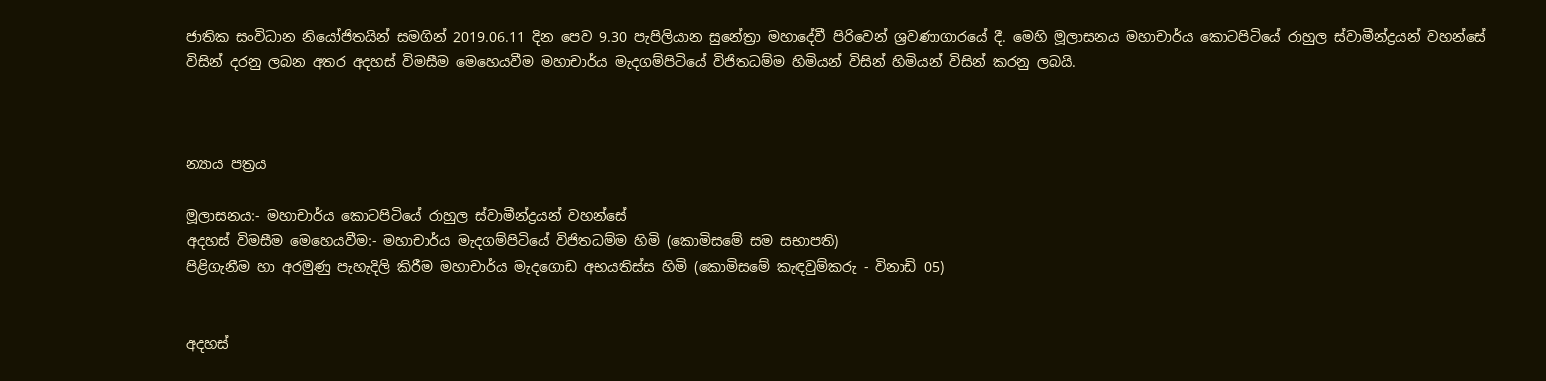ජාතික සංවිධාන නියෝජිතයින් සමගින් 2019.06.11 දින පෙව 9.30 පැපිලියාන සුනේත්‍රා මහාදේවී පිරිවෙන් ශ්‍රවණාගාරයේ දී. මෙහි මූලාසනය මහාචාර්ය කොටපිටියේ රාහුල ස්වාමීන්ද්‍රයන් වහන්සේ  විසින් දරනු ලබන අතර අදහස් විමසීම මෙහෙයවීම මහාචාර්ය මැදගම්පිටියේ විජිතධම්ම හිමියන් විසින් හිමියන් විසින් කරනු ලබයි.



න්‍යාය පත්‍රය

මූලාසනය:- මහාචාර්ය කොටපිටියේ රාහුල ස්වාමීන්ද්‍රයන් වහන්සේ
අදහස් විමසීම මෙහෙයවීම:- මහාචාර්ය මැදගම්පිටියේ විජිතධම්ම හිමි (කොමිසමේ සම සභාපති)
පිළිගැනීම හා අරමුණු පැහැදිලි කිරීම මහාචාර්ය මැදගොඩ අභයතිස්ස හිමි (කොමිසමේ කැඳවුම්කරු - විනාඩි 05)


අදහස්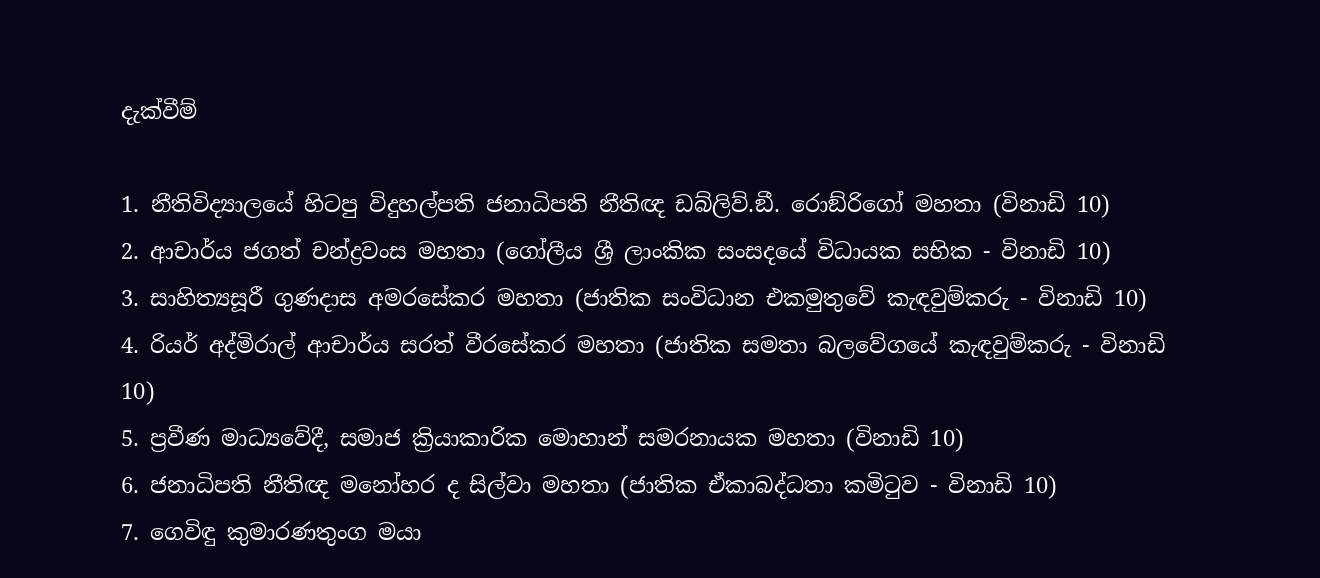දැක්වීම්

1. නීතිවිද්‍යාලයේ හිටපු විදුහල්පති ජනාධිපති නීතිඥ ඩබ්ලිව්.ඞී. රොඞ්රිගෝ මහතා (විනාඩි 10)
2. ආචාර්ය ජගත් චන්ද්‍රවංස මහතා (ගෝලීය ශ්‍රී ලාංකික සංසදයේ විධායක සභික - විනාඩි 10)
3. සාහිත්‍යසූරී ගුණදාස අමරසේකර මහතා (ජාතික සංවිධාන එකමුතුවේ කැඳවුම්කරු - විනාඩි 10)
4. රියර් අද්මිරාල් ආචාර්ය සරත් වීරසේකර මහතා (ජාතික සමතා බලවේගයේ කැඳවුම්කරු - විනාඩි 10)
5. ප්‍රවීණ මාධ්‍යවේදී, සමාජ ක්‍රියාකාරික මොහාන් සමරනායක මහතා (විනාඩි 10)
6. ජනාධිපති නීතිඥ මනෝහර ද සිල්වා මහතා (ජාතික ඒකාබද්ධතා කමිටුව - විනාඩි 10)
7. ගෙවිඳු කුමාරණතුංග මයා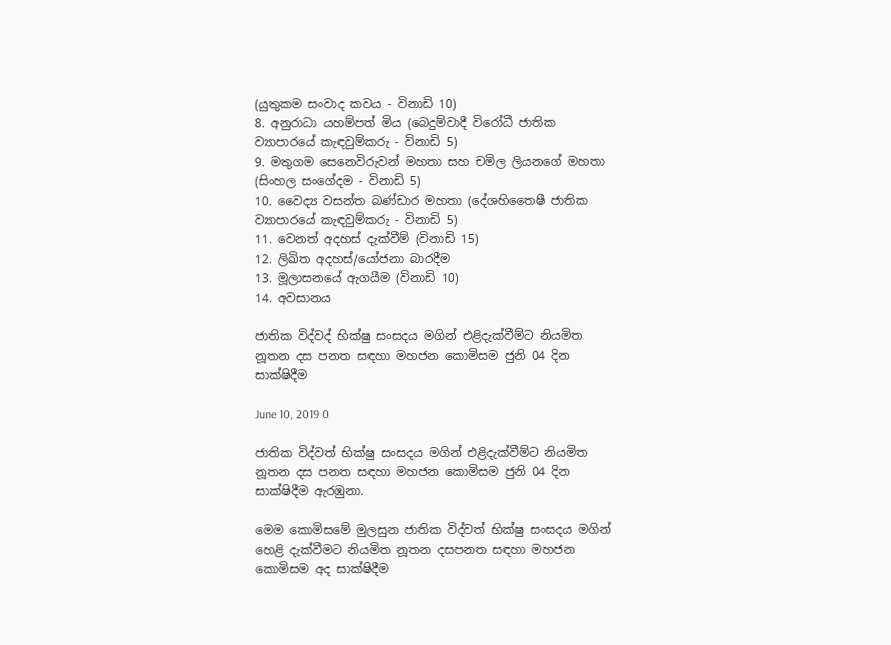(යුතුකම සංවාද කවය - විනාඩි 10)
8. අනුරාධා යහම්පත් මිය (බෙදුම්වාදී විරෝධී ජාතික ව්‍යාපාරයේ කැඳවුම්කරු - විනාඩි 5)
9. මතුගම සෙනෙවිරුවන් මහතා සහ චමිල ලියනගේ මහතා (සිංහල සංගේදම - විනාඩි 5)
10. වෛද්‍ය වසන්ත බණ්ඩාර මහතා (දේශහිතෛෂී ජාතික ව්‍යාපාරයේ කැඳවුම්කරු - විනාඩි 5)
11. වෙනත් අදහස් දැක්වීම් (විනාඩි 15)
12. ලිඛිත අදහස්/යෝජනා බාරදීම
13. මූලාසනයේ ඇගයීම (විනාඩි 10)
14. අවසානය

ජාතික විද්වද් භික්ෂු සංසදය මගින් එළිදැක්වීම්ට නියමිත නූතන දස පනත සඳහා මහජන කොමිසම ජුනි 04 දින සාක්ෂිදීම

June 10, 2019 0

ජාතික විද්වත් භික්ෂු සංසදය මගින් එළිදැක්වීම්ට නියමිත නූතන දස පනත සඳහා මහජන කොමිසම ජුනි 04 දින සාක්ෂිදීම ඇරඹුනා.

මෙම කොමිසමේ මුලසුන ජාතික විද්වත් භික්ෂු සංසදය මගින් හෙළි දැක්වීමට නියමිත නූතන දසපනත සඳහා මහජන කොමිසම අද සාක්ෂිදීම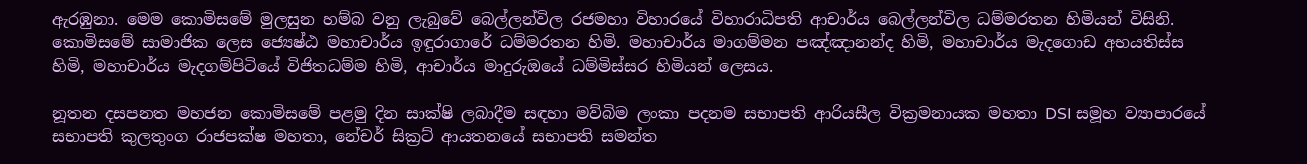ඇරඹුනා. මෙම කොමිසමේ මුලසුන හම්බ වනු ලැබුවේ බෙල්ලන්විල රජමහා විහාරයේ විහාරාධිපති ආචාර්ය බෙල්ලන්විල ධම්මරතන හිමියන් විසිනි. කොමිසමේ සාමාජික ලෙස ජ්‍යෙෂ්ඨ මහාචාර්ය ඉඳුරාගාරේ ධම්මරතන හිමි. මහාචාර්ය මාගම්මන පඤ්ඤානන්ද හිමි, මහාචාර්ය මැදගොඩ අභයතිස්ස හිමි, මහාචාර්ය මැදගම්පිටියේ විජිතධම්ම හිමි, ආචාර්ය මාදුරුඔයේ ධම්මිස්සර හිමියන් ලෙසය.

නූතන දසපනත මහජන කොමිසමේ පළමු දින සාක්ෂි ලබාදීම සඳහා මව්බිම ලංකා පදනම සභාපති ආරියසීල වික්‍රමනායක මහතා DSI සමූහ ව්‍යාපාරයේ සභාපති කුලතුංග රාජපක්ෂ මහතා, නේචර් සික්‍රට් ආයතනයේ සභාපති සමන්ත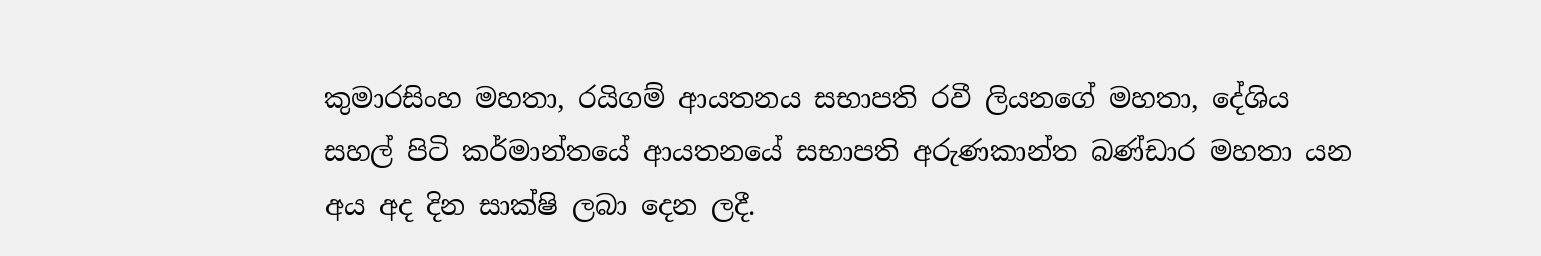කුමාරසිංහ මහතා, රයිගම් ආයතනය සභාපති රවී ලියනගේ මහතා, දේශිය සහල් පිටි කර්මාන්තයේ ආයතනයේ සභාපති අරුණකාන්ත බණ්ඩාර මහතා යන අය අද දින සාක්ෂි ලබා දෙන ලදී.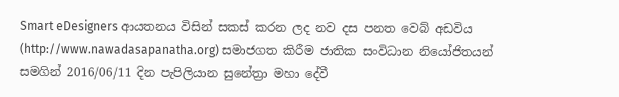Smart eDesigners ආයතනය විසින් සකස් කරන ලද නව දස පනත වෙබ් අඩවිය (http://www.nawadasapanatha.org) සමාජගත කිරීම ජාතික සංවිධාන නියෝජිතයන් සමගින් 2016/06/11 දින පැපිලියාන සුනේත්‍රා මහා දේවී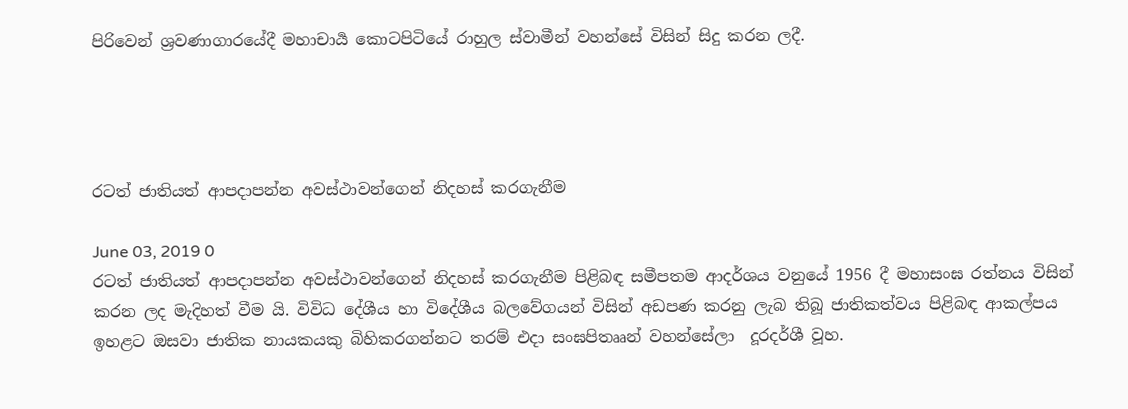පිරිවෙන් ශ්‍රවණාගාරයේදී මහාචාර්‍ය කොටපිටියේ රාහුල ස්වාමීන් වහන්සේ විසින් සිදු කරන ලදී.




රටත් ජාතියත් ආපදාපන්න අවස්ථාවන්ගෙන් නිදහස් කරගැනීම

June 03, 2019 0
රටත් ජාතියත් ආපදාපන්න අවස්ථාවන්ගෙන් නිදහස් කරගැනීම පිළිබඳ සමීපතම ආදර්ශය වනුයේ 1956 දී මහාසංඝ රත්නය විසින් කරන ලද මැදිහත් වීම යි. විවිධ දේශීය හා විදේශීය බලවේගයන් විසින් අඩපණ කරනු ලැබ තිබූ ජාතිකත්වය පිළිබඳ ආකල්පය ඉහළට ඔසවා ජාතික නායකයකු බිහිකරගන්නට තරම් එදා සංඝපිතෲන් වහන්සේලා  දූරදර්ශී වූහ.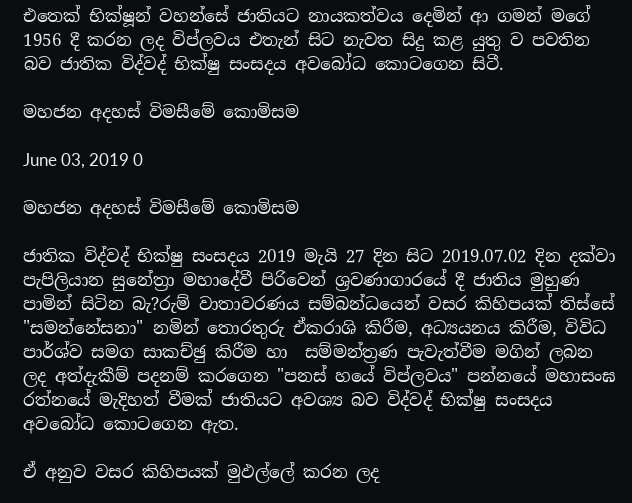එතෙක් භික්ෂූන් වහන්සේ ජාතියට නායකත්වය දෙමින් ආ ගමන් මගේ 1956 දී කරන ලද විප්ලවය එතැන් සිට නැවත සිදු කළ යුතු ව පවතින බව ජාතික විද්වද් භික්ෂු සංසදය අවබෝධ කොටගෙන සිටී.

මහජන අදහස් විමසීමේ කොමිසම

June 03, 2019 0

මහජන අදහස් විමසීමේ කොමිසම

ජාතික විද්වද් භික්ෂු සංසදය 2019 මැයි 27 දින සිට 2019.07.02 දින දක්වා පැපිලියාන සුනේත්‍රා මහාදේවී පිරිවෙන් ශ්‍රවණාගාරයේ දී ජාතිය මුහුණ පාමින් සිටින බැ?රුම් වාතාවරණය සම්බන්ධයෙන් වසර කිහිපයක් තිස්සේ "සමන්නේසනා" නමින් තොරතුරු ඒකරාශි කිරීම, අධ්‍යයනය කිරීම, විවිධ පාර්ශ්ව සමග සාකච්ඡු කිරීම හා  සම්මන්ත්‍රණ පැවැත්වීම මගින් ලබන ලද අත්දැකීම් පදනම් කරගෙන "පනස් හයේ විප්ලවය" පන්නයේ මහාසංඝ රත්නයේ මැදිහත් වීමක් ජාතියට අවශ්‍ය බව විද්වද් භික්ෂු සංසදය අවබෝධ කොටගෙන ඇත.

ඒ අනුව වසර කිහිපයක් මුඵල්ලේ කරන ලද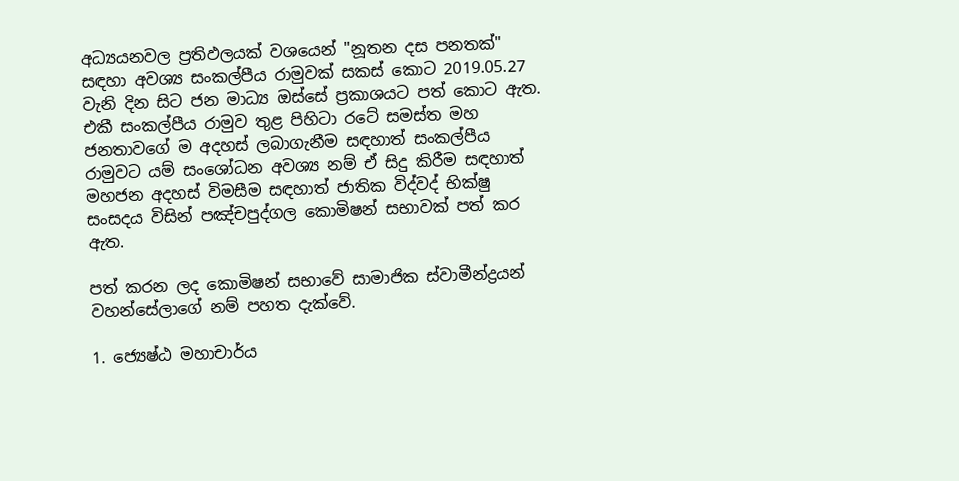අධ්‍යයනවල ප්‍රතිඵලයක් වශයෙන් "නූතන දස පනතක්" සඳහා අවශ්‍ය සංකල්පීය රාමුවක් සකස් කොට 2019.05.27 වැනි දින සිට ජන මාධ්‍ය ඔස්සේ ප්‍රකාශයට පත් කොට ඇත. එකී සංකල්පීය රාමුව තුළ පිහිටා රටේ සමස්ත මහ ජනතාවගේ ම අදහස් ලබාගැනීම සඳහාත් සංකල්පීය රාමුවට යම් සංශෝධන අවශ්‍ය නම් ඒ සිදු කිරීම සඳහාත් මහජන අදහස් විමසීම සඳහාත් ජාතික විද්වද් භික්ෂු සංසදය විසින් පඤ්චපුද්ගල කොමිෂන් සභාවක් පත් කර ඇත.

පත් කරන ලද කොමිෂන් සභාවේ සාමාජික ස්වාමීන්ද්‍රයන් වහන්සේලාගේ නම් පහත දැක්වේ.

1. ජ්‍යෙෂ්ඨ මහාචාර්ය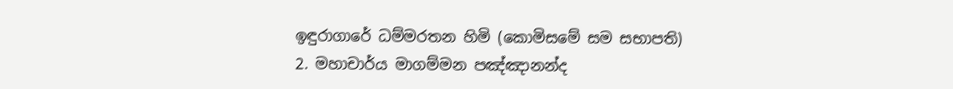ඉඳුරාගාරේ ධම්මරතන හිමි (කොමිසමේ සම සභාපති)
2. මහාචාර්ය මාගම්මන පඤ්ඤානන්ද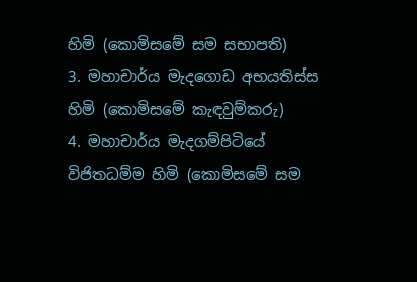හිමි (කොමිසමේ සම සභාපති)
3. මහාචාර්ය මැදගොඩ අභයතිස්ස හිමි (කොමිසමේ කැඳවුම්කරු)
4. මහාචාර්ය මැදගම්පිටියේ විජිතධම්ම හිමි (කොමිසමේ සම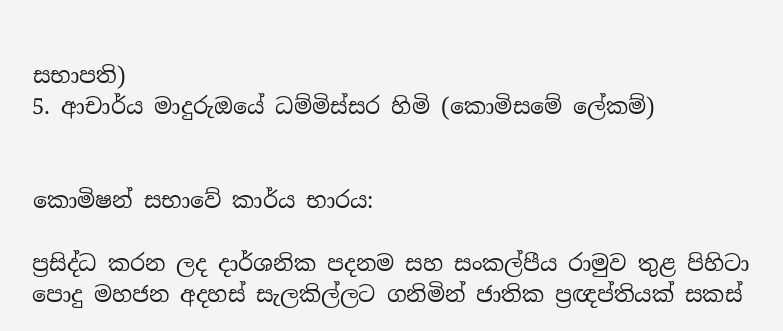සභාපති)
5. ආචාර්ය මාදුරුඔයේ ධම්මිස්සර හිමි (කොමිසමේ ලේකම්)


කොමිෂන් සභාවේ කාර්ය භාරය:

ප්‍රසිද්ධ කරන ලද දාර්ශනික පදනම සහ සංකල්පීය රාමුව තුළ පිහිටා පොදු මහජන අදහස් සැලකිල්ලට ගනිමින් ජාතික ප්‍රඥප්තියක් සකස්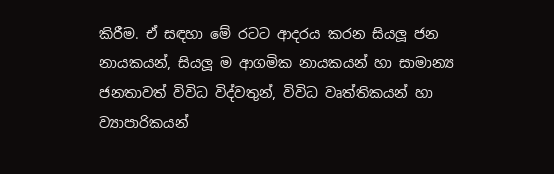කිරීම. ඒ සඳහා මේ රටට ආදරය කරන සියලූ ජන නායකයන්, සියලූ ම ආගමික නායකයන් හා සාමාන්‍ය ජනතාවත් විවිධ විද්වතුන්, විවිධ වෘත්තිකයන් හා ව්‍යාපාරිකයන්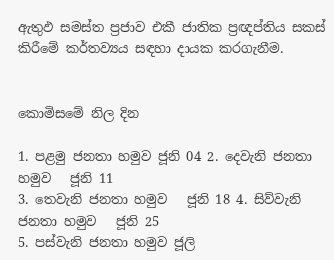ඇතුඵ සමස්ත ප්‍රජාව එකී ජාතික ප්‍රඥප්තිය සකස් කිරීමේ කර්තව්‍යය සඳහා දායක කරගැනීම.


කොමිසමේ නිල දින

1. පළමු ජනතා හමුව ජූනි 04 2. දෙවැනි ජනතා හමුව   ජූනි 11
3. තෙවැනි ජනතා හමුව   ජූනි 18 4. සිව්වැනි ජනතා හමුව   ජූනි 25
5. පස්වැනි ජනතා හමුව ජූලි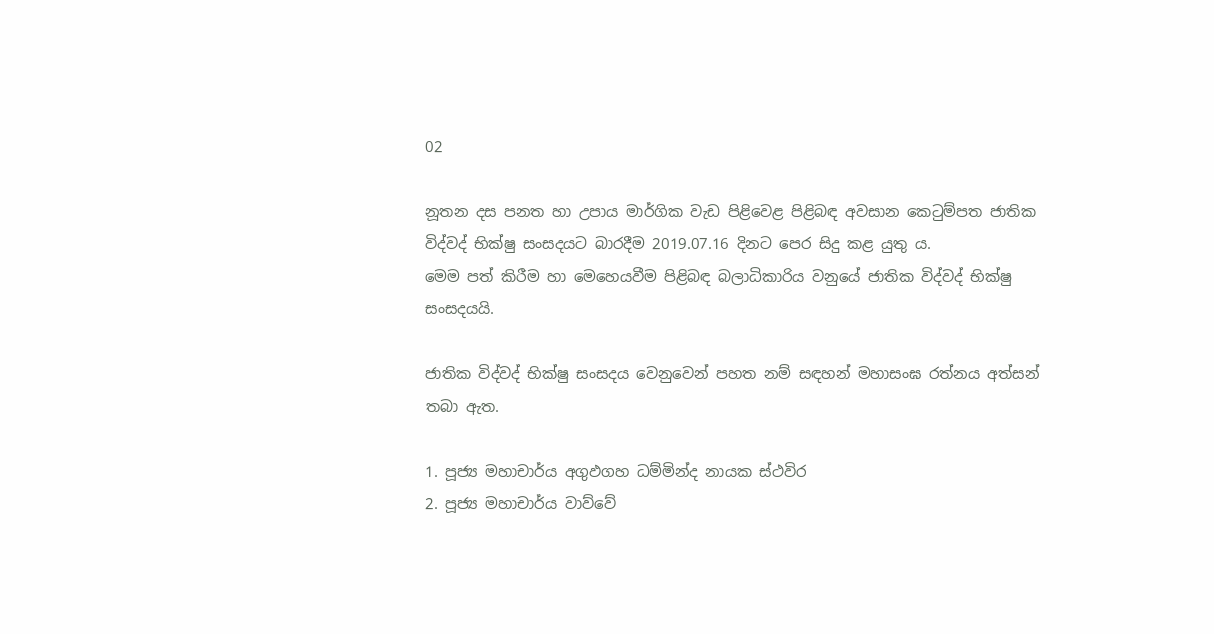02

නූතන දස පනත හා උපාය මාර්ගික වැඩ පිළිවෙළ පිළිබඳ අවසාන කෙටුම්පත ජාතික විද්වද් භික්ෂු සංසදයට බාරදීම 2019.07.16 දිනට පෙර සිදු කළ යුතු ය.
මෙම පත් කිරීම හා මෙහෙයවීම පිළිබඳ බලාධිකාරිය වනුයේ ජාතික විද්වද් භික්ෂු සංසදයයි.

ජාතික විද්වද් භික්ෂු සංසදය වෙනුවෙන් පහත නම් සඳහන් මහාසංඝ රත්නය අත්සන් තබා ඇත.

1. පූජ්‍ය මහාචාර්ය අගුඵගහ ධම්මින්ද නායක ස්ථවිර
2. පූජ්‍ය මහාචාර්ය වාව්වේ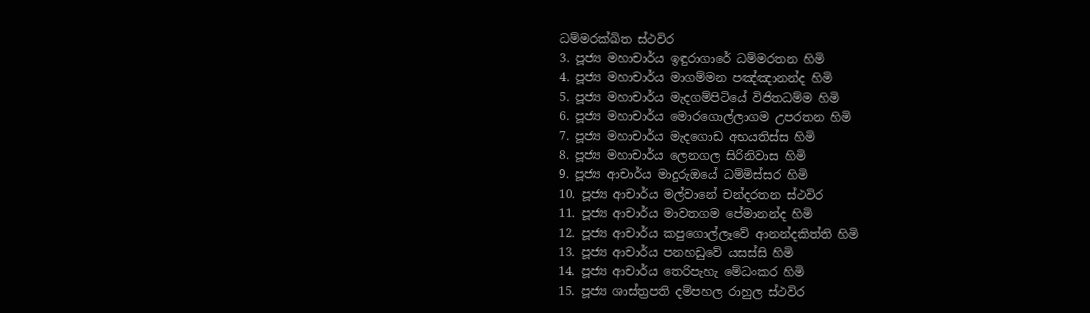ධම්මරක්ඛිත ස්ථවිර
3. පූජ්‍ය මහාචාර්ය ඉඳුරාගාරේ ධම්මරතන හිමි
4. පූජ්‍ය මහාචාර්ය මාගම්මන පඤ්ඤානන්ද හිමි
5. පූජ්‍ය මහාචාර්ය මැදගම්පිටියේ විජිතධම්ම හිමි
6. පූජ්‍ය මහාචාර්ය මොරගොල්ලාගම උපරතන හිමි
7. පූජ්‍ය මහාචාර්ය මැදගොඩ අභයතිස්ස හිමි
8. පූජ්‍ය මහාචාර්ය ලෙනගල සිරිනිවාස හිමි
9. පූජ්‍ය ආචාර්ය මාදුරුඔයේ ධම්මිස්සර හිමි
10. පූජ්‍ය ආචාර්ය මල්වානේ චන්දරතන ස්ථවිර
11. පූජ්‍ය ආචාර්ය මාවතගම පේමානන්ද හිමි
12. පූජ්‍ය ආචාර්ය කපුගොල්ලෑවේ ආනන්දකිත්ති හිමි
13. පූජ්‍ය ආචාර්ය පනහඩුවේ යසස්සි හිමි
14. පූජ්‍ය ආචාර්ය තෙරිපැහැ මේධංකර හිමි
15. පූජ්‍ය ශාස්ත්‍රපති දම්පහල රාහුල ස්ථවිර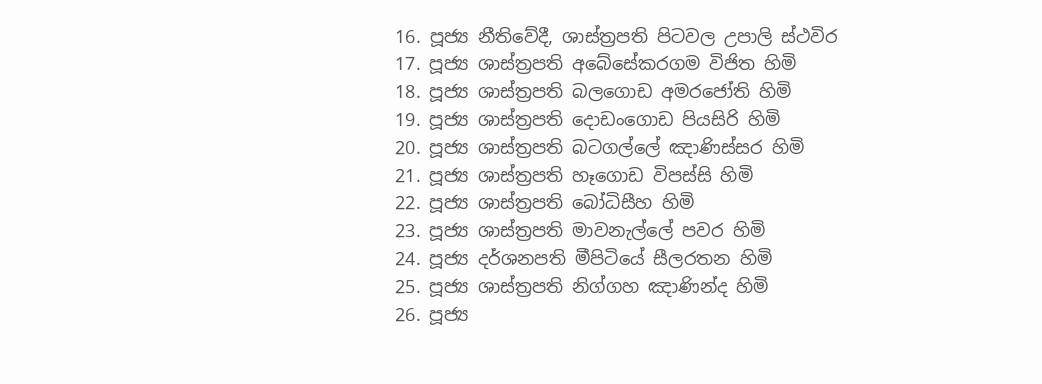16. පූජ්‍ය නීතිවේදී, ශාස්ත්‍රපති පිටවල උපාලි ස්ථවිර
17. පූජ්‍ය ශාස්ත්‍රපති අබේසේකරගම විජිත හිමි
18. පූජ්‍ය ශාස්ත්‍රපති බලගොඩ අමරජෝති හිමි
19. පූජ්‍ය ශාස්ත්‍රපති දොඩංගොඩ පියසිරි හිමි
20. පූජ්‍ය ශාස්ත්‍රපති බටගල්ලේ ඤාණිස්සර හිමි
21. පූජ්‍ය ශාස්ත්‍රපති හෑගොඩ විපස්සි හිමි
22. පූජ්‍ය ශාස්ත්‍රපති බෝධිසීහ හිමි
23. පූජ්‍ය ශාස්ත්‍රපති මාවනැල්ලේ පවර හිමි
24. පූජ්‍ය දර්ශනපති මීපිටියේ සීලරතන හිමි
25. පූජ්‍ය ශාස්ත්‍රපති නිග්ගහ ඤාණින්ද හිමි
26. පූජ්‍ය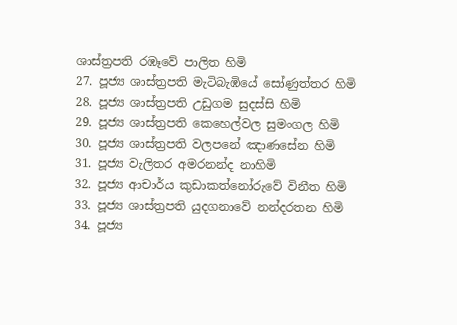ශාස්ත්‍රපති රඹෑවේ පාලිත හිමි
27. පූජ්‍ය ශාස්ත්‍රපති මැටිබැඹියේ සෝණුත්තර හිමි
28. පූජ්‍ය ශාස්ත්‍රපති උඩුගම සුදස්සි හිමි
29. පූජ්‍ය ශාස්ත්‍රපති කෙහෙල්වල සුමංගල හිමි
30. පූජ්‍ය ශාස්ත්‍රපති වලපනේ ඤාණසේන හිමි
31. පූජ්‍ය වැලිතර අමරනන්ද නාහිමි
32. පූජ්‍ය ආචාර්ය කුඩාකත්නෝරුවේ විනීත හිමි
33. පූජ්‍ය ශාස්ත්‍රපති යුදගනාවේ නන්දරතන හිමි
34. පූජ්‍ය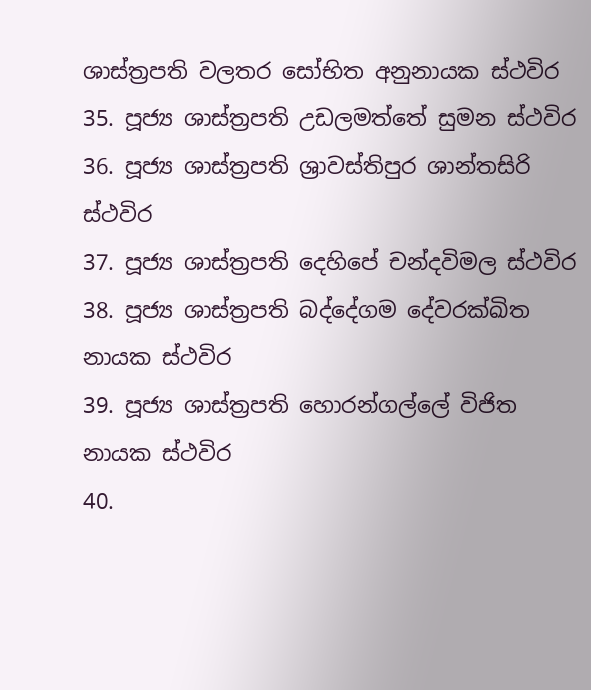ශාස්ත්‍රපති වලතර සෝභිත අනුනායක ස්ථවිර
35. පූජ්‍ය ශාස්ත්‍රපති උඩලමත්තේ සුමන ස්ථවිර
36. පූජ්‍ය ශාස්ත්‍රපති ශ්‍රාවස්තිපුර ශාන්තසිරි ස්ථවිර
37. පූජ්‍ය ශාස්ත්‍රපති දෙහිපේ චන්දවිමල ස්ථවිර
38. පූජ්‍ය ශාස්ත්‍රපති බද්දේගම දේවරක්ඛිත නායක ස්ථවිර
39. පූජ්‍ය ශාස්ත්‍රපති හොරන්ගල්ලේ විජිත නායක ස්ථවිර
40.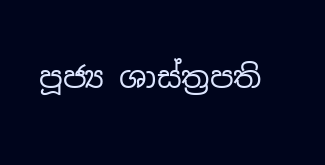පූජ්‍ය ශාස්ත්‍රපති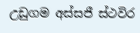උඩුගම අස්සජී ස්ථවිර